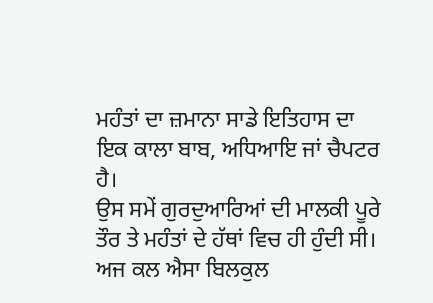ਮਹੰਤਾਂ ਦਾ ਜ਼ਮਾਨਾ ਸਾਡੇ ਇਤਿਹਾਸ ਦਾ ਇਕ ਕਾਲਾ ਬਾਬ, ਅਧਿਆਇ ਜਾਂ ਚੈਪਟਰ ਹੈ।
ਉਸ ਸਮੇਂ ਗੁਰਦੁਆਰਿਆਂ ਦੀ ਮਾਲਕੀ ਪੂਰੇ ਤੌਰ ਤੇ ਮਹੰਤਾਂ ਦੇ ਹੱਥਾਂ ਵਿਚ ਹੀ ਹੁੰਦੀ ਸੀ। ਅਜ ਕਲ ਐਸਾ ਬਿਲਕੁਲ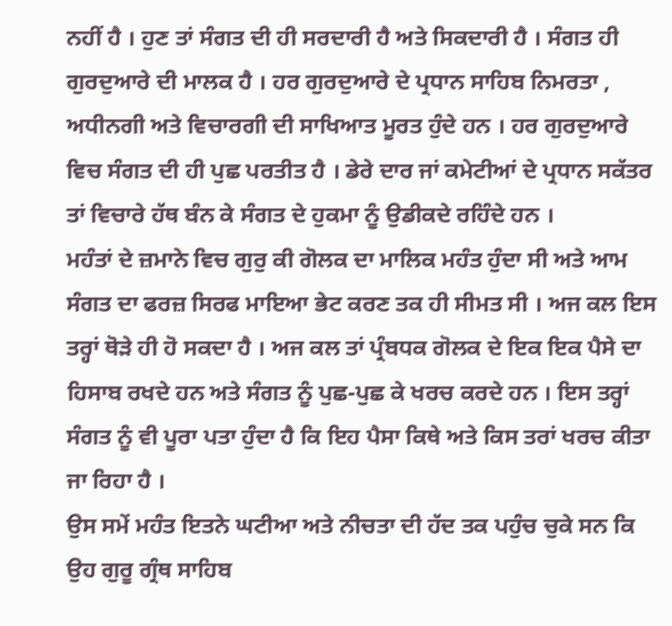ਨਹੀਂ ਹੈ । ਹੁਣ ਤਾਂ ਸੰਗਤ ਦੀ ਹੀ ਸਰਦਾਰੀ ਹੈ ਅਤੇ ਸਿਕਦਾਰੀ ਹੈ । ਸੰਗਤ ਹੀ ਗੁਰਦੁਆਰੇ ਦੀ ਮਾਲਕ ਹੈ । ਹਰ ਗੁਰਦੁਆਰੇ ਦੇ ਪ੍ਰਧਾਨ ਸਾਹਿਬ ਨਿਮਰਤਾ , ਅਧੀਨਗੀ ਅਤੇ ਵਿਚਾਰਗੀ ਦੀ ਸਾਖਿਆਤ ਮੂਰਤ ਹੁੰਦੇ ਹਨ । ਹਰ ਗੁਰਦੁਆਰੇ ਵਿਚ ਸੰਗਤ ਦੀ ਹੀ ਪੁਛ ਪਰਤੀਤ ਹੈ । ਡੇਰੇ ਦਾਰ ਜਾਂ ਕਮੇਟੀਆਂ ਦੇ ਪ੍ਰਧਾਨ ਸਕੱਤਰ ਤਾਂ ਵਿਚਾਰੇ ਹੱਥ ਬੰਨ ਕੇ ਸੰਗਤ ਦੇ ਹੁਕਮਾ ਨੂੰ ਉਡੀਕਦੇ ਰਹਿੰਦੇ ਹਨ ।
ਮਹੰਤਾਂ ਦੇ ਜ਼ਮਾਨੇ ਵਿਚ ਗੁਰੁ ਕੀ ਗੋਲਕ ਦਾ ਮਾਲਿਕ ਮਹੰਤ ਹੁੰਦਾ ਸੀ ਅਤੇ ਆਮ ਸੰਗਤ ਦਾ ਫਰਜ਼ ਸਿਰਫ ਮਾਇਆ ਭੇਟ ਕਰਣ ਤਕ ਹੀ ਸੀਮਤ ਸੀ । ਅਜ ਕਲ ਇਸ ਤਰ੍ਹਾਂ ਥੋੜੇ ਹੀ ਹੋ ਸਕਦਾ ਹੈ । ਅਜ ਕਲ ਤਾਂ ਪ੍ਰੰਬਧਕ ਗੋਲਕ ਦੇ ਇਕ ਇਕ ਪੈਸੇ ਦਾ ਹਿਸਾਬ ਰਖਦੇ ਹਨ ਅਤੇ ਸੰਗਤ ਨੂੰ ਪੁਛ-ਪੁਛ ਕੇ ਖਰਚ ਕਰਦੇ ਹਨ । ਇਸ ਤਰ੍ਹਾਂ ਸੰਗਤ ਨੂੰ ਵੀ ਪੂਰਾ ਪਤਾ ਹੁੰਦਾ ਹੈ ਕਿ ਇਹ ਪੈਸਾ ਕਿਥੇ ਅਤੇ ਕਿਸ ਤਰਾਂ ਖਰਚ ਕੀਤਾ ਜਾ ਰਿਹਾ ਹੈ ।
ਉਸ ਸਮੇਂ ਮਹੰਤ ਇਤਨੇ ਘਟੀਆ ਅਤੇ ਨੀਚਤਾ ਦੀ ਹੱਦ ਤਕ ਪਹੁੰਚ ਚੁਕੇ ਸਨ ਕਿ ਉਹ ਗੁਰੂ ਗ੍ਰੰਥ ਸਾਹਿਬ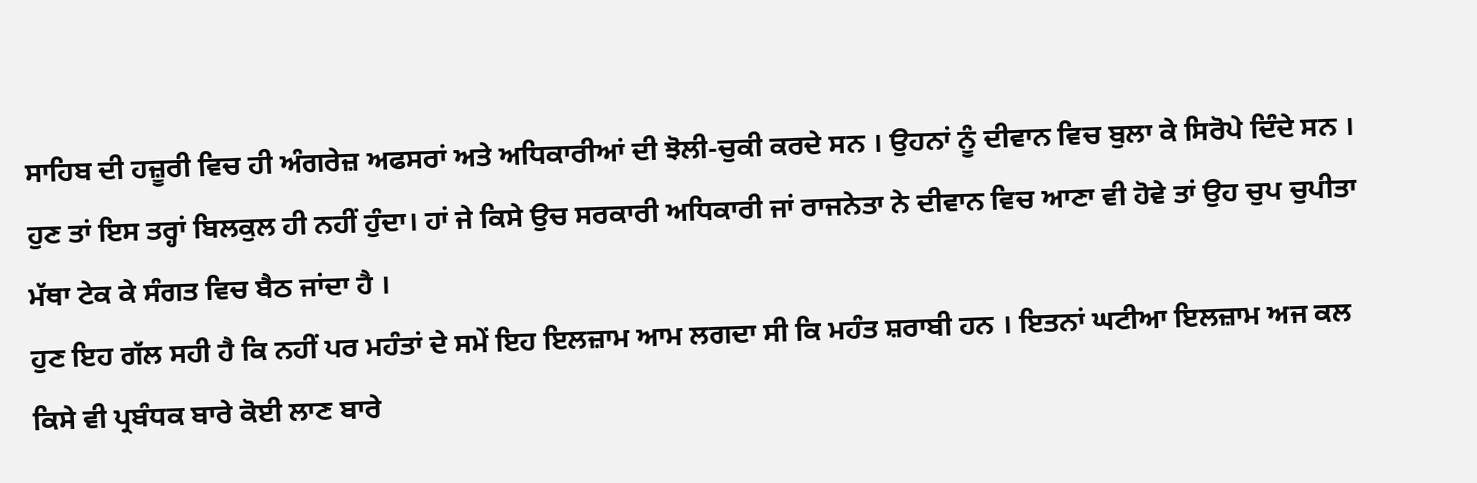ਸਾਹਿਬ ਦੀ ਹਜ਼ੂਰੀ ਵਿਚ ਹੀ ਅੰਗਰੇਜ਼ ਅਫਸਰਾਂ ਅਤੇ ਅਧਿਕਾਰੀਆਂ ਦੀ ਝੋਲੀ-ਚੁਕੀ ਕਰਦੇ ਸਨ । ਉਹਨਾਂ ਨੂੰ ਦੀਵਾਨ ਵਿਚ ਬੁਲਾ ਕੇ ਸਿਰੋਪੇ ਦਿੰਦੇ ਸਨ । ਹੁਣ ਤਾਂ ਇਸ ਤਰ੍ਹਾਂ ਬਿਲਕੁਲ ਹੀ ਨਹੀਂ ਹੁੰਦਾ। ਹਾਂ ਜੇ ਕਿਸੇ ਉਚ ਸਰਕਾਰੀ ਅਧਿਕਾਰੀ ਜਾਂ ਰਾਜਨੇਤਾ ਨੇ ਦੀਵਾਨ ਵਿਚ ਆਣਾ ਵੀ ਹੋਵੇ ਤਾਂ ਉਹ ਚੁਪ ਚੁਪੀਤਾ ਮੱਥਾ ਟੇਕ ਕੇ ਸੰਗਤ ਵਿਚ ਬੈਠ ਜਾਂਦਾ ਹੈ ।
ਹੁਣ ਇਹ ਗੱਲ ਸਹੀ ਹੈ ਕਿ ਨਹੀਂ ਪਰ ਮਹੰਤਾਂ ਦੇ ਸਮੇਂ ਇਹ ਇਲਜ਼ਾਮ ਆਮ ਲਗਦਾ ਸੀ ਕਿ ਮਹੰਤ ਸ਼ਰਾਬੀ ਹਨ । ਇਤਨਾਂ ਘਟੀਆ ਇਲਜ਼ਾਮ ਅਜ ਕਲ ਕਿਸੇ ਵੀ ਪ੍ਰਬੰਧਕ ਬਾਰੇ ਕੋਈ ਲਾਣ ਬਾਰੇ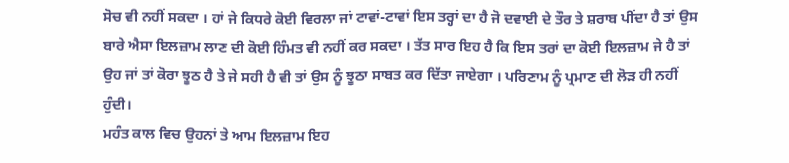ਸੋਚ ਵੀ ਨਹੀਂ ਸਕਦਾ । ਹਾਂ ਜੇ ਕਿਧਰੇ ਕੋਈ ਵਿਰਲਾ ਜਾਂ ਟਾਵਾਂ-ਟਾਵਾਂ ਇਸ ਤਰ੍ਹਾਂ ਦਾ ਹੈ ਜੋ ਦਵਾਈ ਦੇ ਤੌਰ ਤੇ ਸ਼ਰਾਬ ਪੀਂਦਾ ਹੈ ਤਾਂ ਉਸ ਬਾਰੇ ਐਸਾ ਇਲਜ਼ਾਮ ਲਾਣ ਦੀ ਕੋਈ ਹਿੰਮਤ ਵੀ ਨਹੀਂ ਕਰ ਸਕਦਾ । ਤੱਤ ਸਾਰ ਇਹ ਹੈ ਕਿ ਇਸ ਤਰਾਂ ਦਾ ਕੋਈ ਇਲਜ਼ਾਮ ਜੇ ਹੈ ਤਾਂ ਉਹ ਜਾਂ ਤਾਂ ਕੋਰਾ ਝੂਠ ਹੈ ਤੇ ਜੇ ਸਹੀ ਹੈ ਵੀ ਤਾਂ ਉਸ ਨੂੰ ਝੂਠਾ ਸਾਬਤ ਕਰ ਦਿੱਤਾ ਜਾਏਗਾ । ਪਰਿਣਾਮ ਨੂੰ ਪ੍ਰਮਾਣ ਦੀ ਲੋੜ ਹੀ ਨਹੀਂ ਹੁੰਦੀ।
ਮਹੰਤ ਕਾਲ ਵਿਚ ਉਹਨਾਂ ਤੇ ਆਮ ਇਲਜ਼ਾਮ ਇਹ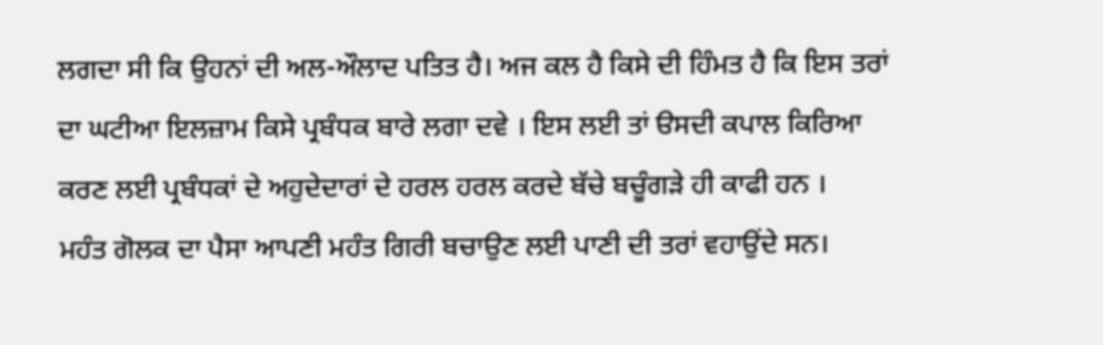ਲਗਦਾ ਸੀ ਕਿ ਉਹਨਾਂ ਦੀ ਅਲ-ਔਲਾਦ ਪਤਿਤ ਹੈ। ਅਜ ਕਲ ਹੈ ਕਿਸੇ ਦੀ ਹਿੰਮਤ ਹੈ ਕਿ ਇਸ ਤਰਾਂ ਦਾ ਘਟੀਆ ਇਲਜ਼ਾਮ ਕਿਸੇ ਪ੍ਰਬੰਧਕ ਬਾਰੇ ਲਗਾ ਦਵੇ । ਇਸ ਲਈ ਤਾਂ ੳਸਦੀ ਕਪਾਲ ਕਿਰਿਆ ਕਰਣ ਲਈ ਪ੍ਰਬੰਧਕਾਂ ਦੇ ਅਹੁਦੇਦਾਰਾਂ ਦੇ ਹਰਲ ਹਰਲ ਕਰਦੇ ਬੱਚੇ ਬਚੂੰਗੜੇ ਹੀ ਕਾਫੀ ਹਨ ।
ਮਹੰਤ ਗੋਲਕ ਦਾ ਪੈਸਾ ਆਪਣੀ ਮਹੰਤ ਗਿਰੀ ਬਚਾਉਣ ਲਈ ਪਾਣੀ ਦੀ ਤਰਾਂ ਵਹਾਉਂਦੇ ਸਨ।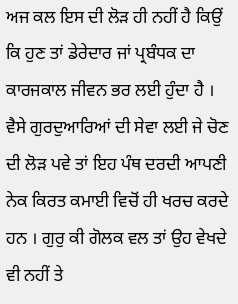ਅਜ ਕਲ ਇਸ ਦੀ ਲੋੜ ਹੀ ਨਹੀਂ ਹੈ ਕਿਉਂ ਕਿ ਹੁਣ ਤਾਂ ਡੇਰੇਦਾਰ ਜਾਂ ਪ੍ਰਬੰਧਕ ਦਾ ਕਾਰਜਕਾਲ ਜੀਵਨ ਭਰ ਲਈ ਹੁੰਦਾ ਹੈ । ਵੈਸੇ ਗੁਰਦੁਆਰਿਆਂ ਦੀ ਸੇਵਾ ਲਈ ਜੇ ਚੋਣ ਦੀ ਲੋੜ ਪਵੇ ਤਾਂ ਇਹ ਪੰਥ ਦਰਦੀ ਆਪਣੀ ਨੇਕ ਕਿਰਤ ਕਮਾਈ ਵਿਚੋਂ ਹੀ ਖਰਚ ਕਰਦੇ ਹਨ । ਗੁਰੁ ਕੀ ਗੋਲਕ ਵਲ ਤਾਂ ਉਹ ਵੇਖਦੇ ਵੀ ਨਹੀਂ ਤੇ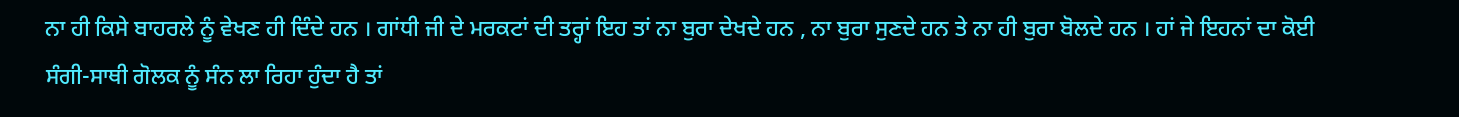ਨਾ ਹੀ ਕਿਸੇ ਬਾਹਰਲੇ ਨੂੰ ਵੇਖਣ ਹੀ ਦਿੰਦੇ ਹਨ । ਗਾਂਧੀ ਜੀ ਦੇ ਮਰਕਟਾਂ ਦੀ ਤਰ੍ਹਾਂ ਇਹ ਤਾਂ ਨਾ ਬੁਰਾ ਦੇਖਦੇ ਹਨ , ਨਾ ਬੁਰਾ ਸੁਣਦੇ ਹਨ ਤੇ ਨਾ ਹੀ ਬੁਰਾ ਬੋਲਦੇ ਹਨ । ਹਾਂ ਜੇ ਇਹਨਾਂ ਦਾ ਕੋਈ ਸੰਗੀ-ਸਾਥੀ ਗੋਲਕ ਨੂੰ ਸੰਨ ਲਾ ਰਿਹਾ ਹੁੰਦਾ ਹੈ ਤਾਂ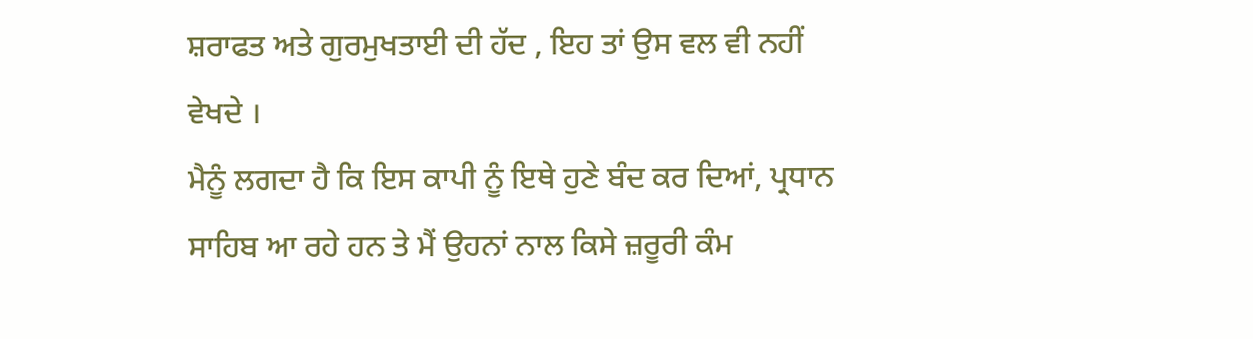ਸ਼ਰਾਫਤ ਅਤੇ ਗੁਰਮੁਖਤਾਈ ਦੀ ਹੱਦ , ਇਹ ਤਾਂ ਉਸ ਵਲ ਵੀ ਨਹੀਂ ਵੇਖਦੇ ।
ਮੈਨੂੰ ਲਗਦਾ ਹੈ ਕਿ ਇਸ ਕਾਪੀ ਨੂੰ ਇਥੇ ਹੁਣੇ ਬੰਦ ਕਰ ਦਿਆਂ, ਪ੍ਰਧਾਨ ਸਾਹਿਬ ਆ ਰਹੇ ਹਨ ਤੇ ਮੈਂ ਉਹਨਾਂ ਨਾਲ ਕਿਸੇ ਜ਼ਰੂਰੀ ਕੰਮ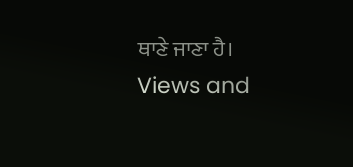ਥਾਣੇ ਜਾਣਾ ਹੈ।
Views and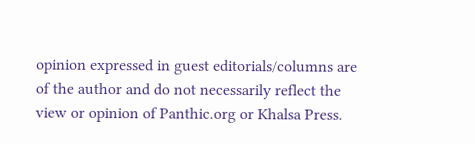opinion expressed in guest editorials/columns are of the author and do not necessarily reflect the view or opinion of Panthic.org or Khalsa Press.